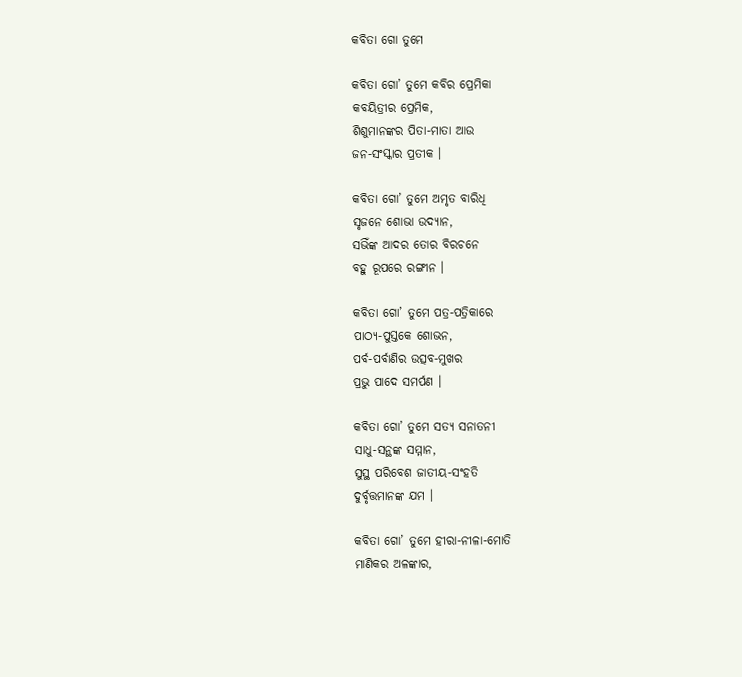କବିତା ଗୋ ତୁମେ

କବିତା ଗୋ’ ତୁମେ କବିର ପ୍ରେମିକା
କବୟିତ୍ରୀର ପ୍ରେମିକ,
ଶିଶୁମାନଙ୍କର ପିତା-ମାତା ଆଉ
ଜନ-ସଂସ୍କାର ପ୍ରତୀକ ।

କବିତା ଗୋ’ ତୁମେ ଅମୃତ ବାରିଧି
ସୃଜନେ ଶୋଭା ଉଦ୍ଯାନ,
ସଭିଁଙ୍କ ଆଦର ତୋର ବିରଚନେ
ବହୁ ରୂପରେ ରଙ୍ଗୀନ ।

କବିତା ଗୋ’ ତୁମେ ପତ୍ର-ପତ୍ରିକାରେ
ପାଠ୍ଯ-ପୁସ୍ତକେ ଶୋଭନ,
ପର୍ବ-ପର୍ବାଣିର ଉତ୍ସବ-ମୁଖର
ପ୍ରଭୁ ପାଦେ ସମର୍ପଣ ।

କବିତା ଗୋ’ ତୁମେ ସତ୍ଯ ସନାତନୀ
ସାଧୁ-ସନ୍ଥଙ୍କ ସମ୍ମାନ,
ସୁସ୍ଥ ପରିବେଶ ଜାତୀୟ-ସଂହତି
ଦୁର୍ବୃତ୍ତମାନଙ୍କ ଯମ ।

କବିତା ଗୋ’ ତୁମେ ହୀରା-ନୀଳା-ମୋତି
ମାଣିକର ଅଳଙ୍କାର,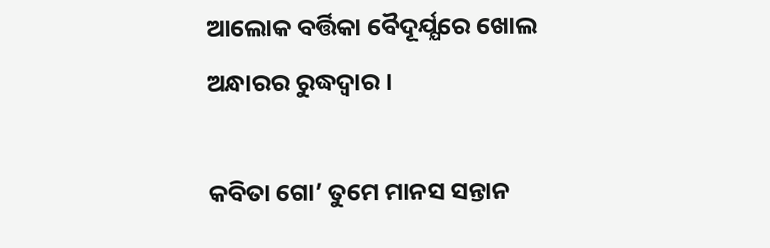ଆଲୋକ ବର୍ତ୍ତିକା ବୈଦୂର୍ଯ୍ଯରେ ଖୋଲ
ଅନ୍ଧାରର ରୁଦ୍ଧଦ୍ବାର ।

କବିତା ଗୋ’ ତୁମେ ମାନସ ସନ୍ତାନ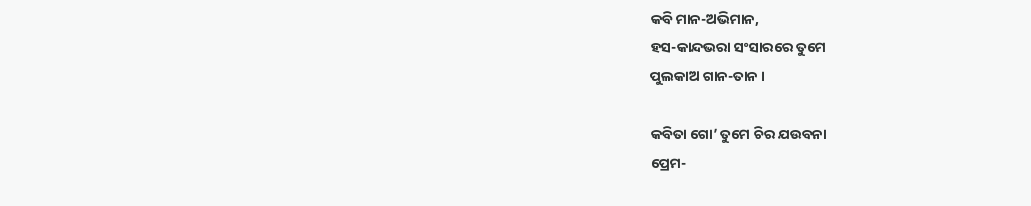କବି ମାନ-ଅଭିମାନ,
ହସ-କାନ୍ଦଭରା ସଂସାରରେ ତୁମେ
ପୁଲକାଅ ଗାନ-ତାନ ।

କବିତା ଗୋ’ ତୁମେ ଚିର ଯଉବନା
ପ୍ରେମ-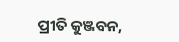ପ୍ରୀତି କୁଞ୍ଜବନ,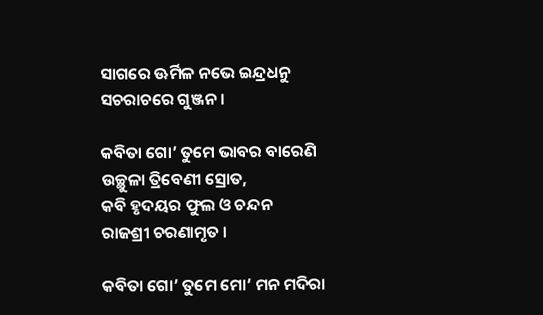ସାଗରେ ଊର୍ମିଳ ନଭେ ଇନ୍ଦ୍ରଧନୁ
ସଚରାଚରେ ଗୁଞ୍ଜନ ।

କବିତା ଗୋ’ ତୁମେ ଭାବର ବାରେଣି
ଉଚ୍ଛୁଳା ତ୍ରିବେଣୀ ସ୍ରୋତ,
କବି ହୃଦୟର ଫୁଲ ଓ ଚନ୍ଦନ
ରାଜଶ୍ରୀ ଚରଣାମୃତ ।

କବିତା ଗୋ’ ତୁମେ ମୋ’ ମନ ମଦିରା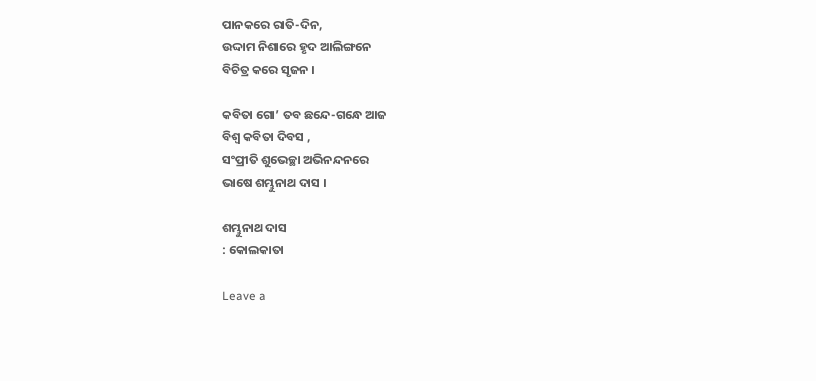ପାନକରେ ରାତି-ଦିନ,
ଉଦ୍ଦାମ ନିଶାରେ ହୃଦ ଆଲିଙ୍ଗନେ
ବିଚିତ୍ର କରେ ସୃଜନ ।

କବିତା ଗୋ’ ତବ ଛନ୍ଦେ-ଗନ୍ଧେ ଆଜ
ବିଶ୍ବ କବିତା ଦିବସ ,
ସଂପ୍ରୀତି ଶୁଭେଚ୍ଛା ଅଭିନନ୍ଦନରେ
ଭାଷେ ଶମ୍ଭୁନାଥ ଦାସ ।

ଶମ୍ଭୁନାଥ ଦାସ
: କୋଲକାତା

Leave a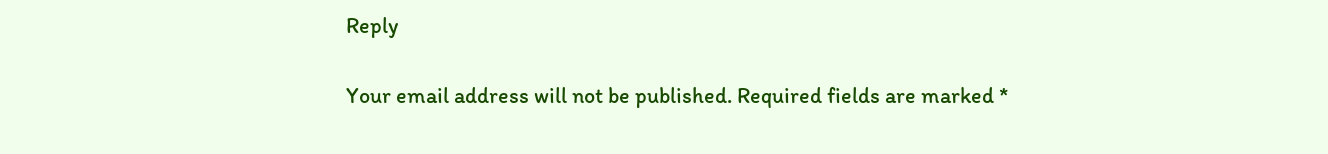Reply

Your email address will not be published. Required fields are marked *